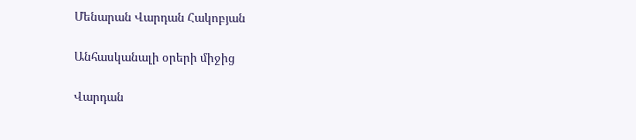Մենարան Վարդան Հակոբյան

Անհասկանալի օրերի միջից

Վարդան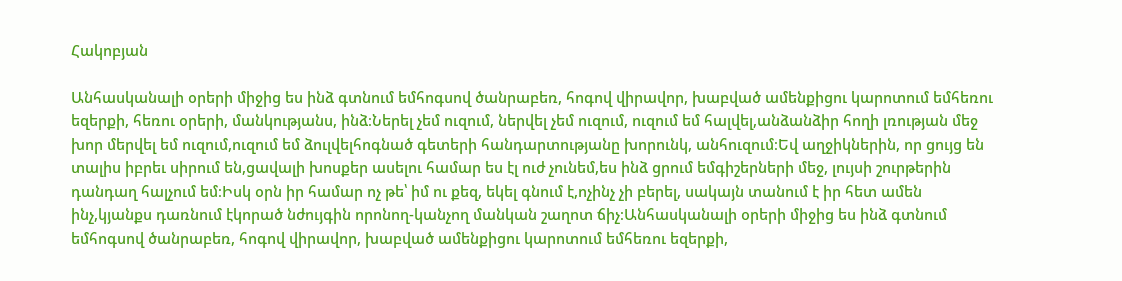Հակոբյան

Անհասկանալի օրերի միջից ես ինձ գտնում եմհոգսով ծանրաբեռ, հոգով վիրավոր, խաբված ամենքիցու կարոտում եմհեռու եզերքի, հեռու օրերի, մանկությանս, ինձ։Ներել չեմ ուզում, ներվել չեմ ուզում, ուզում եմ հալվել,անձանձիր հողի լռության մեջ խոր մերվել եմ ուզում,ուզում եմ ձուլվելհոգնած գետերի հանդարտությանը խորունկ, անհուզում։Եվ աղջիկներին, որ ցույց են տալիս իբրեւ սիրում են,ցավալի խոսքեր ասելու համար ես էլ ուժ չունեմ,ես ինձ ցրում եմգիշերների մեջ, լույսի շուրթերին դանդաղ հալչում եմ։Իսկ օրն իր համար ոչ թե՝ իմ ու քեզ, եկել գնում է,ոչինչ չի բերել, սակայն տանում է իր հետ ամեն ինչ,կյանքս դառնում էկորած նժույգին որոնող-կանչող մանկան շաղոտ ճիչ։Անհասկանալի օրերի միջից ես ինձ գտնում եմհոգսով ծանրաբեռ, հոգով վիրավոր, խաբված ամենքիցու կարոտում եմհեռու եզերքի,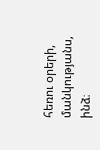հեռու օրերի, մանկությանս, ինձ։